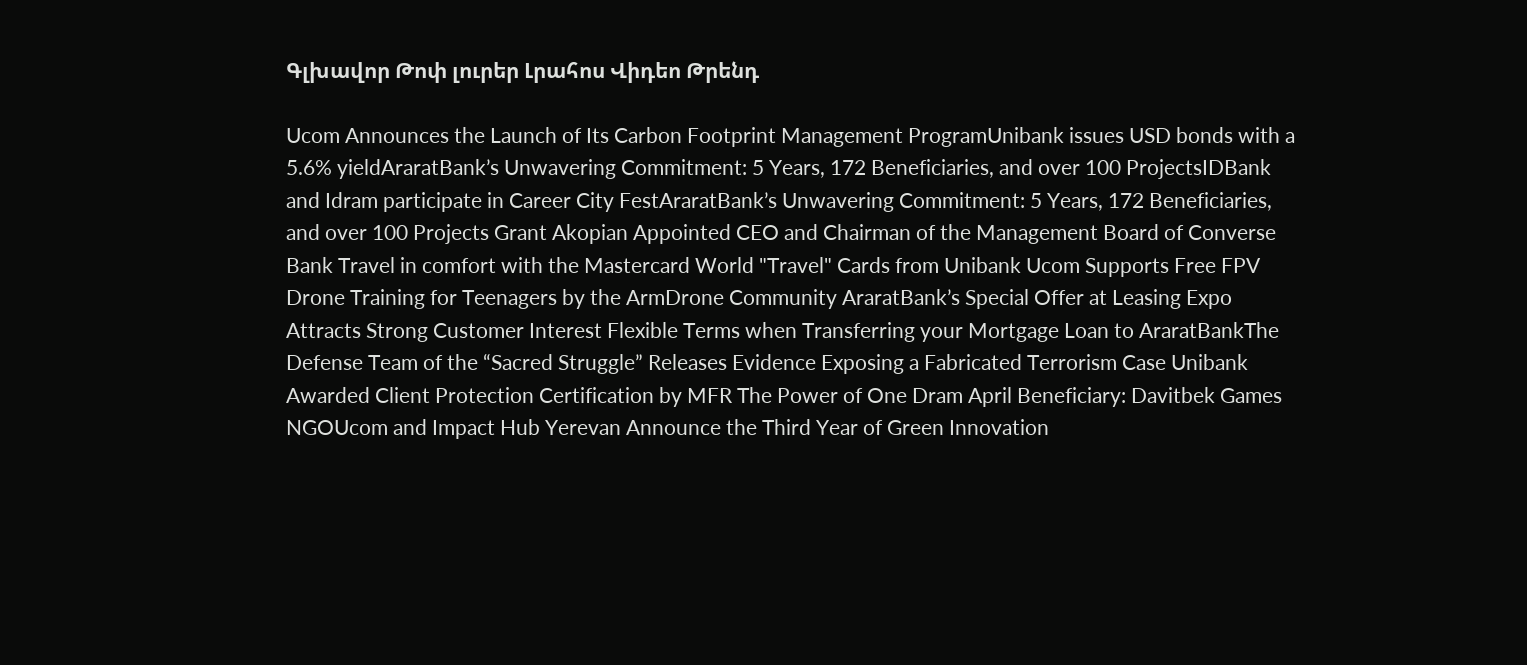Գլխավոր Թոփ լուրեր Լրահոս Վիդեո Թրենդ

Ucom Announces the Launch of Its Carbon Footprint Management ProgramUnibank issues USD bonds with a 5.6% yieldAraratBank’s Unwavering Commitment: 5 Years, 172 Beneficiaries, and over 100 ProjectsIDBank and Idram participate in Career City FestAraratBank’s Unwavering Commitment: 5 Years, 172 Beneficiaries, and over 100 Projects Grant Akopian Appointed CEO and Chairman of the Management Board of Converse Bank Travel in comfort with the Mastercard World "Travel" Cards from Unibank Ucom Supports Free FPV Drone Training for Teenagers by the ArmDrone Community AraratBank’s Special Offer at Leasing Expo Attracts Strong Customer Interest Flexible Terms when Transferring your Mortgage Loan to AraratBankThe Defense Team of the “Sacred Struggle” Releases Evidence Exposing a Fabricated Terrorism Case Unibank Awarded Client Protection Certification by MFR The Power of One Dram April Beneficiary: Davitbek Games NGOUcom and Impact Hub Yerevan Announce the Third Year of Green Innovation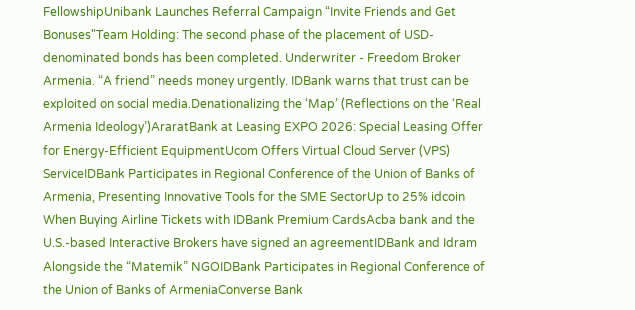FellowshipUnibank Launches Referral Campaign “Invite Friends and Get Bonuses"Team Holding: The second phase of the placement of USD-denominated bonds has been completed. Underwriter - Freedom Broker Armenia. “A friend” needs money urgently. IDBank warns that trust can be exploited on social media.Denationalizing the ‘Map’ (Reflections on the ‘Real Armenia Ideology’)AraratBank at Leasing EXPO 2026: Special Leasing Offer for Energy-Efficient EquipmentUcom Offers Virtual Cloud Server (VPS) ServiceIDBank Participates in Regional Conference of the Union of Banks of Armenia, Presenting Innovative Tools for the SME SectorUp to 25% idcoin When Buying Airline Tickets with IDBank Premium CardsAcba bank and the U.S.-based Interactive Brokers have signed an agreementIDBank and Idram Alongside the “Matemik” NGOIDBank Participates in Regional Conference of the Union of Banks of ArmeniaConverse Bank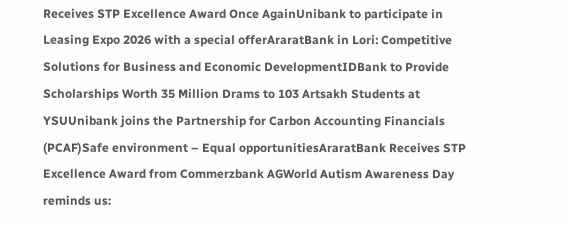Receives STP Excellence Award Once AgainUnibank to participate in Leasing Expo 2026 with a special offerAraratBank in Lori: Competitive Solutions for Business and Economic DevelopmentIDBank to Provide Scholarships Worth 35 Million Drams to 103 Artsakh Students at YSUUnibank joins the Partnership for Carbon Accounting Financials (PCAF)Safe environment – Equal opportunitiesAraratBank Receives STP Excellence Award from Commerzbank AGWorld Autism Awareness Day reminds us: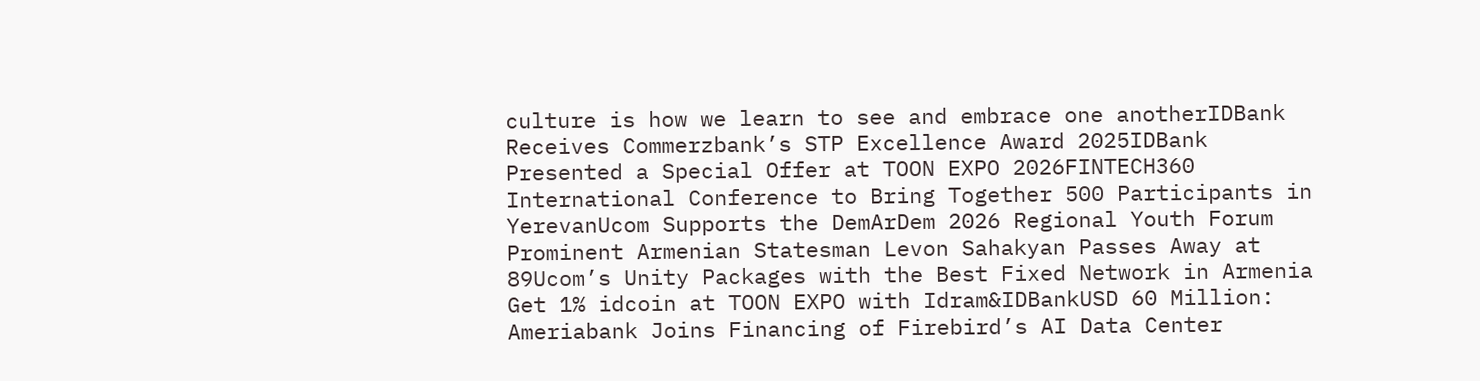culture is how we learn to see and embrace one anotherIDBank Receives Commerzbank’s STP Excellence Award 2025IDBank Presented a Special Offer at TOON EXPO 2026FINTECH360 International Conference to Bring Together 500 Participants in YerevanUcom Supports the DemArDem 2026 Regional Youth Forum Prominent Armenian Statesman Levon Sahakyan Passes Away at 89Ucom’s Unity Packages with the Best Fixed Network in Armenia Get 1% idcoin at TOON EXPO with Idram&IDBankUSD 60 Million: Ameriabank Joins Financing of Firebird’s AI Data Center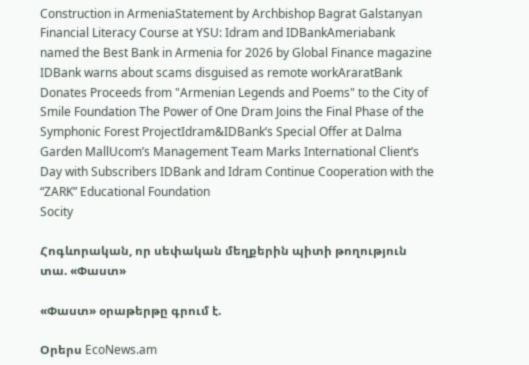Construction in ArmeniaStatement by Archbishop Bagrat Galstanyan Financial Literacy Course at YSU: Idram and IDBankAmeriabank named the Best Bank in Armenia for 2026 by Global Finance magazine IDBank warns about scams disguised as remote workAraratBank Donates Proceeds from "Armenian Legends and Poems" to the City of Smile Foundation The Power of One Dram Joins the Final Phase of the Symphonic Forest ProjectIdram&IDBank’s Special Offer at Dalma Garden MallUcom’s Management Team Marks International Client’s Day with Subscribers IDBank and Idram Continue Cooperation with the “ZARK” Educational Foundation
Socity

Հոգևորական, որ սեփական մեղքերին պիտի թողություն տա. «Փաստ»

«Փաստ» օրաթերթը գրում է.

Օրերս EcoNews.am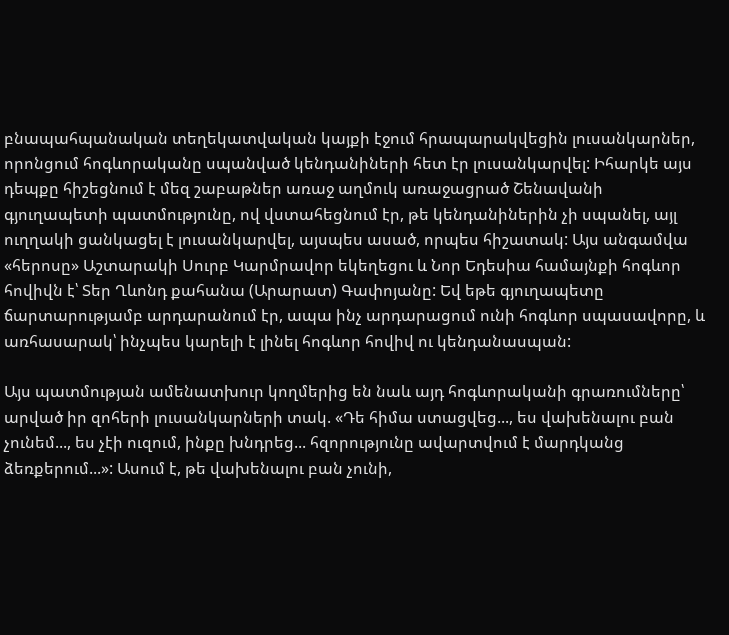բնապահպանական տեղեկատվական կայքի էջում հրապարակվեցին լուսանկարներ, որոնցում հոգևորականը սպանված կենդանիների հետ էր լուսանկարվել: Իհարկե այս դեպքը հիշեցնում է մեզ շաբաթներ առաջ աղմուկ առաջացրած Շենավանի գյուղապետի պատմությունը, ով վստահեցնում էր, թե կենդանիներին չի սպանել, այլ ուղղակի ցանկացել է լուսանկարվել, այսպես ասած, որպես հիշատակ: Այս անգամվա «հերոսը» Աշտարակի Սուրբ Կարմրավոր եկեղեցու և Նոր Եդեսիա համայնքի հոգևոր հովիվն է՝ Տեր Ղևոնդ քահանա (Արարատ) Գափոյանը: Եվ եթե գյուղապետը ճարտարությամբ արդարանում էր, ապա ինչ արդարացում ունի հոգևոր սպասավորը, և առհասարակ՝ ինչպես կարելի է լինել հոգևոր հովիվ ու կենդանասպան:

Այս պատմության ամենատխուր կողմերից են նաև այդ հոգևորականի գրառումները՝ արված իր զոհերի լուսանկարների տակ. «Դե հիմա ստացվեց..., ես վախենալու բան չունեմ..., ես չէի ուզում, ինքը խնդրեց... հզորությունը ավարտվում է մարդկանց ձեռքերում...»: Ասում է, թե վախենալու բան չունի,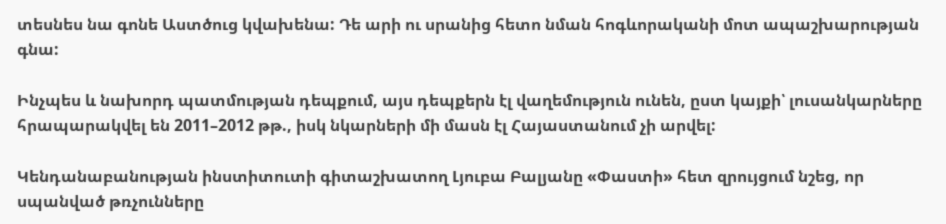տեսնես նա գոնե Աստծուց կվախենա: Դե արի ու սրանից հետո նման հոգևորականի մոտ ապաշխարության գնա:

Ինչպես և նախորդ պատմության դեպքում, այս դեպքերն էլ վաղեմություն ունեն, ըստ կայքի՝ լուսանկարները հրապարակվել են 2011–2012 թթ., իսկ նկարների մի մասն էլ Հայաստանում չի արվել:

Կենդանաբանության ինստիտուտի գիտաշխատող Լյուբա Բալյանը «Փաստի» հետ զրույցում նշեց, որ սպանված թռչունները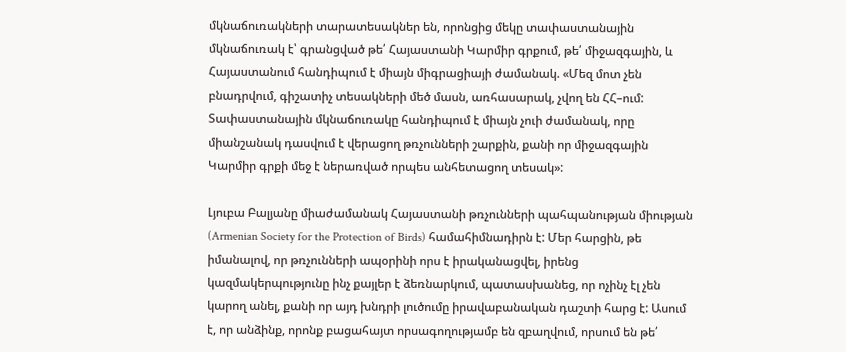մկնաճուռակների տարատեսակներ են, որոնցից մեկը տափաստանային մկնաճուռակ է՝ գրանցված թե՛ Հայաստանի Կարմիր գրքում, թե՛ միջազգային, և Հայաստանում հանդիպում է միայն միգրացիայի ժամանակ. «Մեզ մոտ չեն բնադրվում, գիշատիչ տեսակների մեծ մասն, առհասարակ, չվող են ՀՀ–ում: Տափաստանային մկնաճուռակը հանդիպում է միայն չուի ժամանակ, որը միանշանակ դասվում է վերացող թռչունների շարքին, քանի որ միջազգային Կարմիր գրքի մեջ է ներառված որպես անհետացող տեսակ»:

Լյուբա Բալյանը միաժամանակ Հայաստանի թռչունների պահպանության միության (Armenian Society for the Protection of Birds) համահիմնադիրն է: Մեր հարցին, թե իմանալով, որ թռչունների ապօրինի որս է իրականացվել, իրենց կազմակերպությունը ինչ քայլեր է ձեռնարկում, պատասխանեց, որ ոչինչ էլ չեն կարող անել, քանի որ այդ խնդրի լուծումը իրավաբանական դաշտի հարց է: Ասում է, որ անձինք, որոնք բացահայտ որսագողությամբ են զբաղվում, որսում են թե՛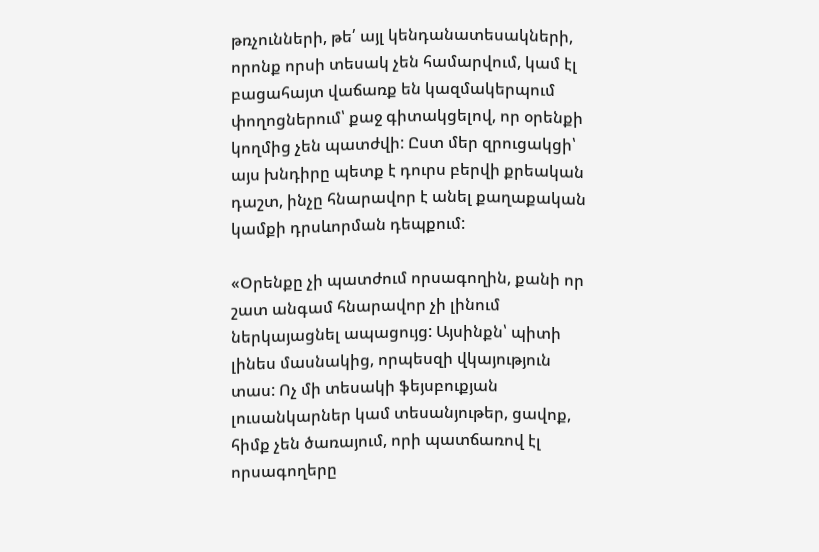թռչունների, թե՛ այլ կենդանատեսակների, որոնք որսի տեսակ չեն համարվում, կամ էլ բացահայտ վաճառք են կազմակերպում փողոցներում՝ քաջ գիտակցելով, որ օրենքի կողմից չեն պատժվի: Ըստ մեր զրուցակցի՝ այս խնդիրը պետք է դուրս բերվի քրեական դաշտ, ինչը հնարավոր է անել քաղաքական կամքի դրսևորման դեպքում:

«Օրենքը չի պատժում որսագողին, քանի որ շատ անգամ հնարավոր չի լինում ներկայացնել ապացույց: Այսինքն՝ պիտի լինես մասնակից, որպեսզի վկայություն տաս: Ոչ մի տեսակի ֆեյսբուքյան լուսանկարներ կամ տեսանյութեր, ցավոք, հիմք չեն ծառայում, որի պատճառով էլ որսագողերը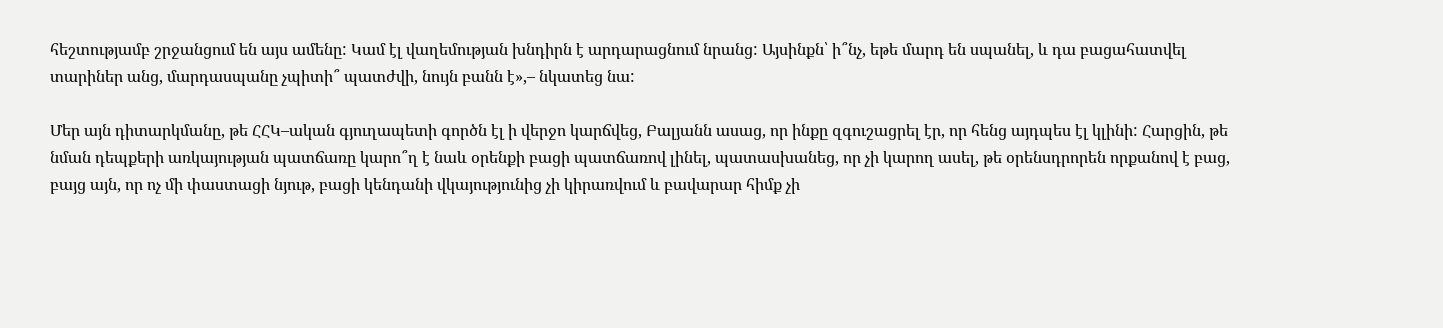հեշտությամբ շրջանցում են այս ամենը: Կամ էլ վաղեմության խնդիրն է արդարացնում նրանց: Այսինքն՝ ի՞նչ, եթե մարդ են սպանել, և դա բացահատվել տարիներ անց, մարդասպանը չպիտի՞ պատժվի, նույն բանն է»,– նկատեց նա:

Մեր այն դիտարկմանը, թե ՀՀԿ–ական գյուղապետի գործն էլ ի վերջո կարճվեց, Բալյանն ասաց, որ ինքը զգուշացրել էր, որ հենց այդպես էլ կլինի: Հարցին, թե նման դեպքերի առկայության պատճառը կարո՞ղ է նաև օրենքի բացի պատճառով լինել, պատասխանեց, որ չի կարող ասել, թե օրենսդրորեն որքանով է բաց, բայց այն, որ ոչ մի փաստացի նյութ, բացի կենդանի վկայությունից չի կիրառվում և բավարար հիմք չի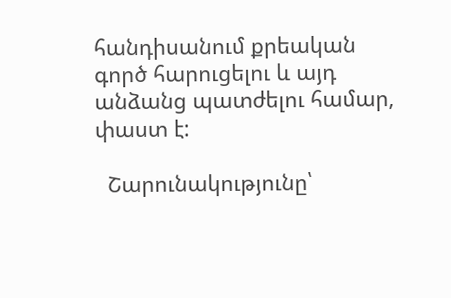հանդիսանում քրեական գործ հարուցելու և այդ անձանց պատժելու համար, փաստ է:

  Շարունակությունը՝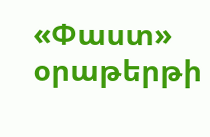«Փաստ» օրաթերթի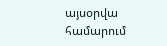այսօրվա համարում